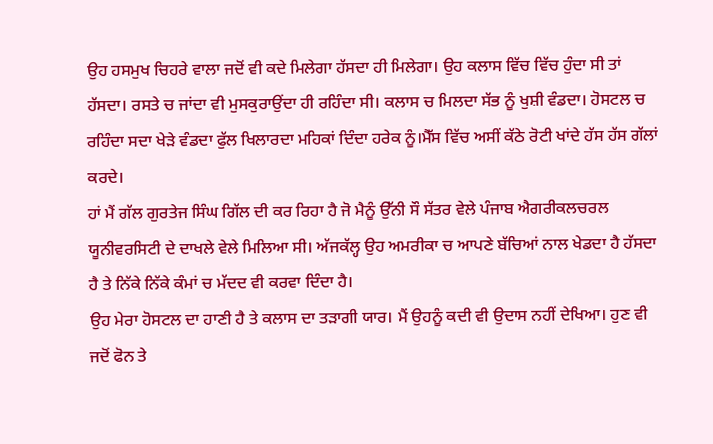ਉਹ ਹਸਮੁਖ ਚਿਹਰੇ ਵਾਲਾ ਜਦੋਂ ਵੀ ਕਦੇ ਮਿਲੇਗਾ ਹੱਸਦਾ ਹੀ ਮਿਲੇਗਾ। ਉਹ ਕਲਾਸ ਵਿੱਚ ਵਿੱਚ ਹੁੰਦਾ ਸੀ ਤਾਂ ਹੱਸਦਾ। ਰਸਤੇ ਚ ਜਾਂਦਾ ਵੀ ਮੁਸਕੁਰਾਉਂਦਾ ਹੀ ਰਹਿੰਦਾ ਸੀ। ਕਲਾਸ ਚ ਮਿਲਦਾ ਸੱਭ ਨੂੰ ਖੁਸ਼ੀ ਵੰਡਦਾ। ਹੋਸਟਲ ਚ ਰਹਿੰਦਾ ਸਦਾ ਖੇੜੇ ਵੰਡਦਾ ਫੁੱਲ ਖਿਲਾਰਦਾ ਮਹਿਕਾਂ ਦਿੰਦਾ ਹਰੇਕ ਨੂੰ।ਮੈੱਸ ਵਿੱਚ ਅਸੀਂ ਕੱਠੇ ਰੋਟੀ ਖਾਂਦੇ ਹੱਸ ਹੱਸ ਗੱਲਾਂ ਕਰਦੇ।
ਹਾਂ ਮੈਂ ਗੱਲ ਗੁਰਤੇਜ ਸਿੰਘ ਗਿੱਲ ਦੀ ਕਰ ਰਿਹਾ ਹੈ ਜੋ ਮੈਨੂੰ ਉੱਨੀ ਸੌ ਸੱਤਰ ਵੇਲੇ ਪੰਜਾਬ ਐਗਰੀਕਲਚਰਲ ਯੂਨੀਵਰਸਿਟੀ ਦੇ ਦਾਖਲੇ ਵੇਲੇ ਮਿਲਿਆ ਸੀ। ਅੱਜਕੱਲ੍ਹ ਉਹ ਅਮਰੀਕਾ ਚ ਆਪਣੇ ਬੱਚਿਆਂ ਨਾਲ ਖੇਡਦਾ ਹੈ ਹੱਸਦਾ ਹੈ ਤੇ ਨਿੱਕੇ ਨਿੱਕੇ ਕੰਮਾਂ ਚ ਮੱਦਦ ਵੀ ਕਰਵਾ ਦਿੰਦਾ ਹੈ।
ਉਹ ਮੇਰਾ ਹੋਸਟਲ ਦਾ ਹਾਣੀ ਹੈ ਤੇ ਕਲਾਸ ਦਾ ਤੜਾਗੀ ਯਾਰ। ਮੈਂ ਉਹਨੂੰ ਕਦੀ ਵੀ ਉਦਾਸ ਨਹੀਂ ਦੇਖਿਆ। ਹੁਣ ਵੀ ਜਦੋਂ ਫੋਨ ਤੇ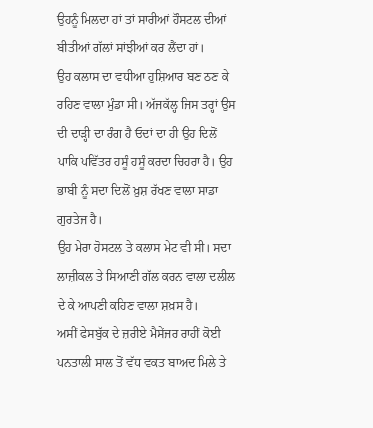ਉਹਨੂੰ ਮਿਲਦਾ ਹਾਂ ਤਾਂ ਸਾਰੀਆਂ ਹੌਸਟਲ ਦੀਆਂ ਬੀਤੀਆਂ ਗੱਲਾਂ ਸਾਂਝੀਆਂ ਕਰ ਲੈਂਦਾ ਹਾਂ।
ਉਹ ਕਲਾਸ ਦਾ ਵਧੀਆ ਹੁਸ਼ਿਆਰ ਬਣ ਠਣ ਕੇ ਰਹਿਣ ਵਾਲਾ ਮੁੰਡਾ ਸੀ। ਅੱਜਕੱਲ੍ਹ ਜਿਸ ਤਰ੍ਹਾਂ ਉਸ ਦੀ ਦਾੜ੍ਹੀ ਦਾ ਰੰਗ ਹੈ ਓਦਾਂ ਦਾ ਹੀ ਉਹ ਦਿਲੋਂ ਪਾਕਿ ਪਵਿੱਤਰ ਹਸੂੰ ਹਸੂੰ ਕਰਦਾ ਚਿਹਰਾ ਹੈ। ਉਹ ਭਾਬੀ ਨੂੰ ਸਦਾ ਦਿਲੋਂ ਖ਼ੁਸ਼ ਰੱਖਣ ਵਾਲਾ ਸਾਡਾ ਗੁਰਤੇਜ ਹੈ।
ਉਹ ਮੇਰਾ ਹੋਸਟਲ ਤੇ ਕਲਾਸ ਮੇਟ ਵੀ ਸੀ। ਸਦਾ ਲਾਜ਼ੀਕਲ ਤੇ ਸਿਆਣੀ ਗੱਲ ਕਰਨ ਵਾਲਾ ਦਲੀਲ ਦੇ ਕੇ ਆਪਣੀ ਕਹਿਣ ਵਾਲਾ ਸ਼ਖ਼ਸ ਹੈ।
ਅਸੀਂ ਫੇਸਬੁੱਕ ਦੇ ਜ਼ਰੀਏ ਮੈਸੇਂਜਰ ਰਾਹੀਂ ਕੋਈ ਪਨਤਾਲੀ ਸਾਲ ਤੋਂ ਵੱਧ ਵਕਤ ਬਾਅਦ ਮਿਲੇ ਤੇ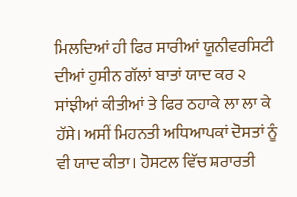ਮਿਲਦਿਆਂ ਹੀ ਫਿਰ ਸਾਰੀਆਂ ਯੂਨੀਵਰਸਿਟੀ ਦੀਆਂ ਹੁਸੀਨ ਗੱਲਾਂ ਬਾਤਾਂ ਯਾਦ ਕਰ ੨ ਸਾਂਝੀਆਂ ਕੀਤੀਆਂ ਤੇ ਫਿਰ ਠਹਾਕੇ ਲਾ ਲਾ ਕੇ ਹੱਸੇ। ਅਸੀਂ ਮਿਹਨਤੀ ਅਧਿਆਪਕਾਂ ਦੋਸਤਾਂ ਨੂੰ ਵੀ ਯਾਦ ਕੀਤਾ। ਹੋਸਟਲ ਵਿੱਚ ਸ਼ਰਾਰਤੀ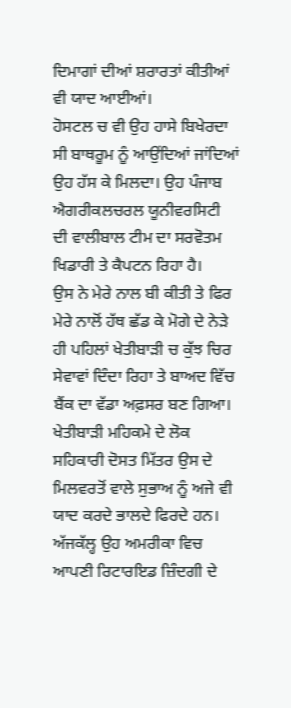ਦਿਮਾਗਾਂ ਦੀਆਂ ਸ਼ਰਾਰਤਾਂ ਕੀਤੀਆਂ ਵੀ ਯਾਦ ਆਈਆਂ।
ਹੋਸਟਲ ਚ ਵੀ ਉਹ ਹਾਸੇ ਬਿਖੇਰਦਾ ਸੀ ਬਾਥਰੂਮ ਨੂੰ ਆਉਂਦਿਆਂ ਜਾਂਦਿਆਂ ਉਹ ਹੱਸ ਕੇ ਮਿਲਦਾ। ਉਹ ਪੰਜਾਬ ਐਗਰੀਕਲਚਰਲ ਯੂਨੀਵਰਸਿਟੀ ਦੀ ਵਾਲੀਬਾਲ ਟੀਮ ਦਾ ਸਰਵੋਤਮ ਖਿਡਾਰੀ ਤੇ ਕੈਪਟਨ ਰਿਹਾ ਹੈ।
ਉਸ ਨੇ ਮੇਰੇ ਨਾਲ ਬੀ ਕੀਤੀ ਤੇ ਫਿਰ ਮੇਰੇ ਨਾਲੋਂ ਹੱਥ ਛੱਡ ਕੇ ਮੋਗੇ ਦੇ ਨੇੜੇ ਹੀ ਪਹਿਲਾਂ ਖੇਤੀਬਾਡ਼ੀ ਚ ਕੁੱਝ ਚਿਰ ਸੇਵਾਵਾਂ ਦਿੰਦਾ ਰਿਹਾ ਤੇ ਬਾਅਦ ਵਿੱਚ ਬੈਂਕ ਦਾ ਵੱਡਾ ਅਫ਼ਸਰ ਬਣ ਗਿਆ। ਖੇਤੀਬਾੜੀ ਮਹਿਕਮੇ ਦੇ ਲੋਕ ਸਹਿਕਾਰੀ ਦੋਸਤ ਮਿੱਤਰ ਉਸ ਦੇ ਮਿਲਵਰਤੋਂ ਵਾਲੇ ਸੁਭਾਅ ਨੂੰ ਅਜੇ ਵੀ ਯਾਦ ਕਰਦੇ ਭਾਲਦੇ ਫਿਰਦੇ ਹਨ।
ਅੱਜਕੱਲ੍ਹ ਉਹ ਅਮਰੀਕਾ ਵਿਚ ਆਪਣੀ ਰਿਟਾਰਇਡ ਜ਼ਿੰਦਗੀ ਦੇ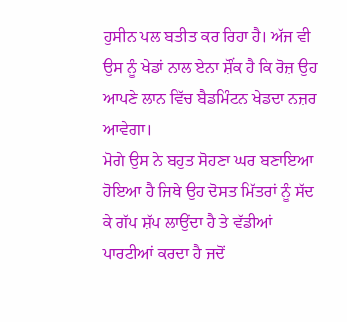ਹੁਸੀਨ ਪਲ ਬਤੀਤ ਕਰ ਰਿਹਾ ਹੈ। ਅੱਜ ਵੀ ਉਸ ਨੂੰ ਖੇਡਾਂ ਨਾਲ ਏਨਾ ਸ਼ੌਂਕ ਹੈ ਕਿ ਰੋਜ਼ ਉਹ ਆਪਣੇ ਲਾਨ ਵਿੱਚ ਬੈਡਮਿੰਟਨ ਖੇਡਦਾ ਨਜ਼ਰ ਆਵੇਗਾ।
ਮੋਗੇ ਉਸ ਨੇ ਬਹੁਤ ਸੋਹਣਾ ਘਰ ਬਣਾਇਆ ਹੋਇਆ ਹੈ ਜਿਥੇ ਉਹ ਦੋਸਤ ਮਿੱਤਰਾਂ ਨੂੰ ਸੱਦ ਕੇ ਗੱਪ ਸ਼ੱਪ ਲਾਉਂਦਾ ਹੈ ਤੇ ਵੱਡੀਆਂ ਪਾਰਟੀਆਂ ਕਰਦਾ ਹੈ ਜਦੋਂ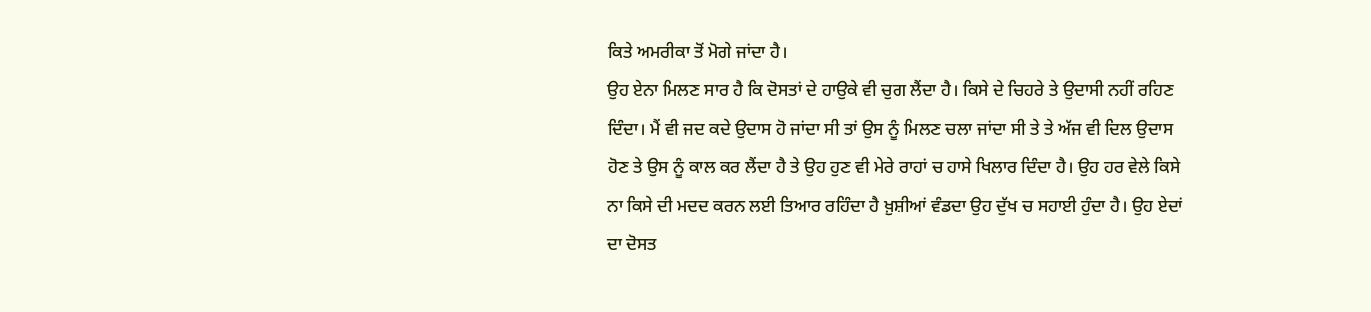ਕਿਤੇ ਅਮਰੀਕਾ ਤੋਂ ਮੋਗੇ ਜਾਂਦਾ ਹੈ।
ਉਹ ਏਨਾ ਮਿਲਣ ਸਾਰ ਹੈ ਕਿ ਦੋਸਤਾਂ ਦੇ ਹਾਉਕੇ ਵੀ ਚੁਗ ਲੈਂਦਾ ਹੈ। ਕਿਸੇ ਦੇ ਚਿਹਰੇ ਤੇ ਉਦਾਸੀ ਨਹੀਂ ਰਹਿਣ ਦਿੰਦਾ। ਮੈਂ ਵੀ ਜਦ ਕਦੇ ਉਦਾਸ ਹੋ ਜਾਂਦਾ ਸੀ ਤਾਂ ਉਸ ਨੂੰ ਮਿਲਣ ਚਲਾ ਜਾਂਦਾ ਸੀ ਤੇ ਤੇ ਅੱਜ ਵੀ ਦਿਲ ਉਦਾਸ ਹੋਣ ਤੇ ਉਸ ਨੂੰ ਕਾਲ ਕਰ ਲੈਂਦਾ ਹੈ ਤੇ ਉਹ ਹੁਣ ਵੀ ਮੇਰੇ ਰਾਹਾਂ ਚ ਹਾਸੇ ਖਿਲਾਰ ਦਿੰਦਾ ਹੈ। ਉਹ ਹਰ ਵੇਲੇ ਕਿਸੇ ਨਾ ਕਿਸੇ ਦੀ ਮਦਦ ਕਰਨ ਲਈ ਤਿਆਰ ਰਹਿੰਦਾ ਹੈ ਖ਼ੁਸ਼ੀਆਂ ਵੰਡਦਾ ਉਹ ਦੁੱਖ ਚ ਸਹਾਈ ਹੁੰਦਾ ਹੈ। ਉਹ ਏਦਾਂ ਦਾ ਦੋਸਤ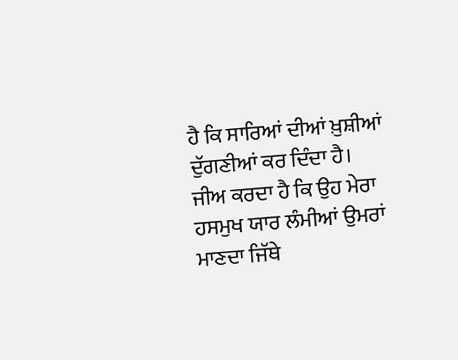ਹੈ ਕਿ ਸਾਰਿਆਂ ਦੀਆਂ ਖ਼ੁਸ਼ੀਆਂ ਦੁੱਗਣੀਆਂ ਕਰ ਦਿੰਦਾ ਹੈ।
ਜੀਅ ਕਰਦਾ ਹੈ ਕਿ ਉਹ ਮੇਰਾ ਹਸਮੁਖ ਯਾਰ ਲੰਮੀਆਂ ਉਮਰਾਂ ਮਾਣਦਾ ਜਿੱਥੇ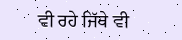ਵੀ ਰਹੇ ਜਿੱਥੇ ਵੀ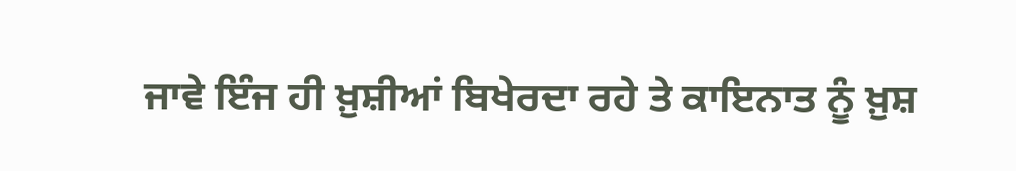ਜਾਵੇ ਇੰਜ ਹੀ ਖ਼ੁਸ਼ੀਆਂ ਬਿਖੇਰਦਾ ਰਹੇ ਤੇ ਕਾਇਨਾਤ ਨੂੰ ਖ਼ੁਸ਼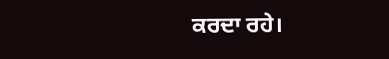ਕਰਦਾ ਰਹੇ।